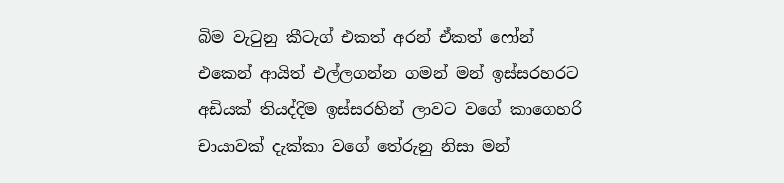බිම වැටුනු කීටැග් එකත් අරන් ඒකත් ෆෝන් එකෙන් ආයිත් එල්ලගන්න ගමන් මන් ඉස්සරහරට අඩියක් තියද්දිම ඉස්සරහින් ලාවට වගේ කාගෙහරි චායාවක් දැක්කා වගේ තේරුනු නිසා මන්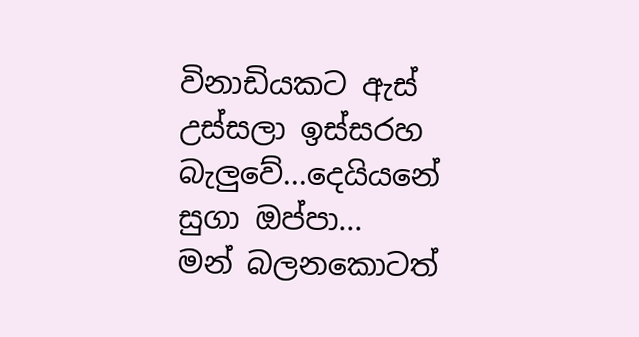විනාඩියකට ඇස් උස්සලා ඉස්සරහ බැලුවේ...දෙයියනේ සුගා ඔප්පා...
මන් බලනකොටත්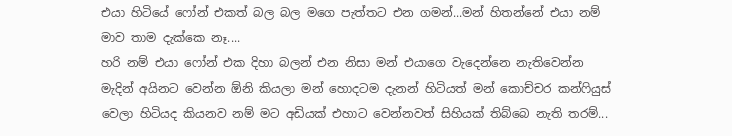එයා හිටියේ ෆෝන් එකත් බල බල මගෙ පැත්තට එන ගමන්...මන් හිතන්නේ එයා නම් මාව තාම දැක්කෙ නෑ....
හරි නම් එයා ෆෝන් එක දිහා බලන් එන නිසා මන් එයාගෙ වැදෙන්නෙ නැතිවෙන්න මැදින් අයිනට වෙන්න ඕනි කියලා මන් හොදටම දැනන් හිටියත් මන් කොච්චර කන්ෆියුස් වෙලා හිටියද කියනව නම් මට අඩියක් එහාට වෙන්නවත් සිහියක් තිබ්බෙ නැති තරම්...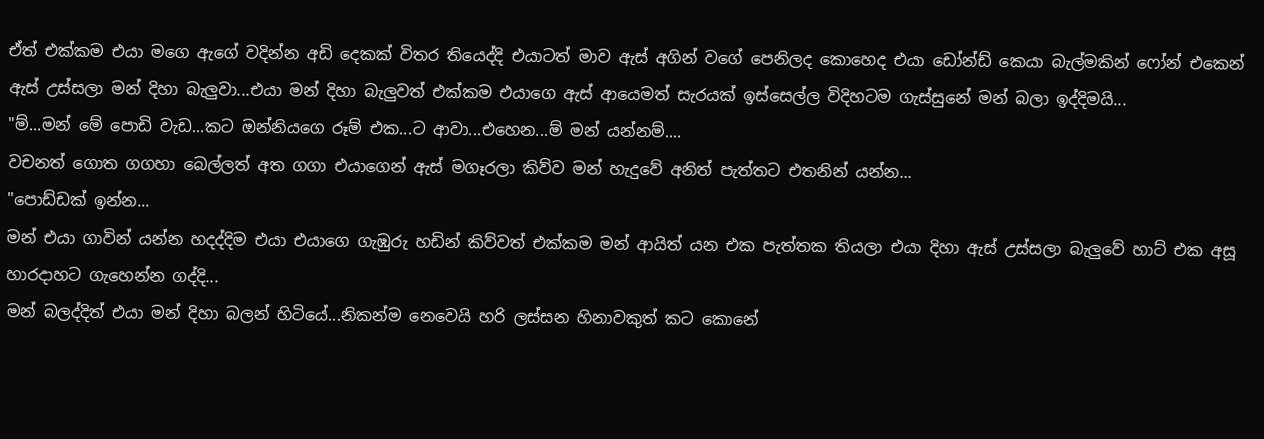ඒත් එක්කම එයා මගෙ ඇගේ වදින්න අඩි දෙකක් විතර තියෙද්දි එයාටත් මාව ඇස් අගින් වගේ පෙනිලද කොහෙද එයා ඩෝන්ඩ් කෙයා බැල්මකින් ෆෝන් එකෙන් ඇස් උස්සලා මන් දිහා බැලුවා...එයා මන් දිහා බැලුවත් එක්කම එයාගෙ ඇස් ආයෙමත් සැරයක් ඉස්සෙල්ල විදිහටම ගැස්සුනේ මන් බලා ඉද්දිමයි...
"ම්...මන් මේ පොඩි වැඩ...කට ඔන්නියගෙ රූම් එක...ට ආවා...එහෙන...ම් මන් යන්නම්....
වචනත් ගොත ගගහා බෙල්ලත් අත ගගා එයාගෙන් ඇස් මගෑරලා කිව්ව මන් හැදුවේ අනිත් පැත්තට එතනින් යන්න...
"පොඩ්ඩක් ඉන්න...
මන් එයා ගාවින් යන්න හදද්දිම එයා එයාගෙ ගැඹුරු හඩින් කිව්වත් එක්කම මන් ආයිත් යන එක පැත්තක තියලා එයා දිහා ඇස් උස්සලා බැලුවේ හාට් එක අසූ හාරදාහට ගැහෙන්න ගද්දි...
මන් බලද්දිත් එයා මන් දිහා බලන් හිටියේ...නිකන්ම නෙවෙයි හරි ලස්සන හිනාවකුත් කට කොනේ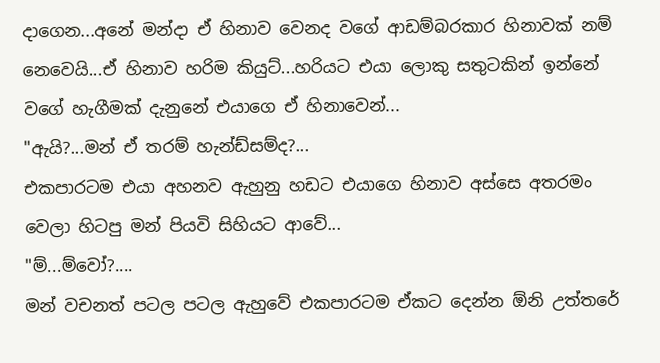දාගෙන...අනේ මන්දා ඒ හිනාව වෙනද වගේ ආඩම්බරකාර හිනාවක් නම් නෙවෙයි...ඒ හිනාව හරිම කියුට්...හරියට එයා ලොකු සතුටකින් ඉන්නේ වගේ හැගීමක් දැනුනේ එයාගෙ ඒ හිනාවෙන්...
"ඇයි?...මන් ඒ තරම් හැන්ඩ්සම්ද?...
එකපාරටම එයා අහනව ඇහුනු හඩට එයාගෙ හිනාව අස්සෙ අතරමං වෙලා හිටපු මන් පියවි සිහියට ආවේ...
"ම්...ම්වෝ?....
මන් වචනත් පටල පටල ඇහුවේ එකපාරටම ඒකට දෙන්න ඕනි උත්තරේ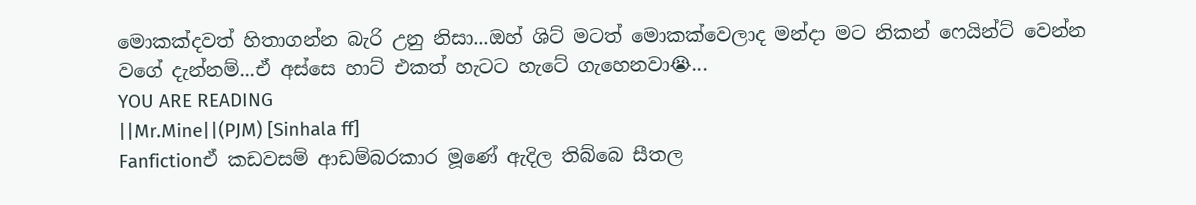මොකක්දවත් හිතාගන්න බැරි උනු නිසා...ඔහ් ශිට් මටත් මොකක්වෙලාද මන්දා මට නිකන් ෆෙයින්ට් වෙන්න වගේ දැන්නම්...ඒ අස්සෙ හාට් එකත් හැටට හැටේ ගැහෙනවා😭...
YOU ARE READING
||Mr.Mine||(PJM) [Sinhala ff]
Fanfictionඒ කඩවසම් ආඩම්බරකාර මූණේ ඇදිල තිබ්බෙ සීතල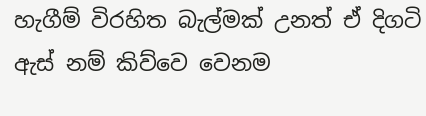හැගීම් විරහිත බැල්මක් උනත් ඒ දිගටි ඇස් නම් කිව්වෙ වෙනම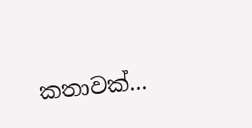කතාවක්...